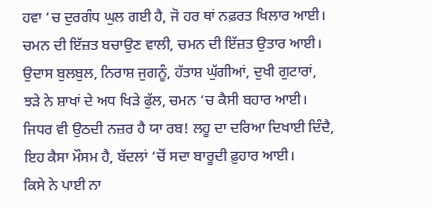ਹਵਾ ‘ਚ ਦੁਰਗੰਧ ਘੁਲ ਗਈ ਹੈ, ਜੋ ਹਰ ਥਾਂ ਨਫ਼ਰਤ ਖਿਲਾਰ ਆਈ।
ਚਮਨ ਦੀ ਇੱਜ਼ਤ ਬਚਾਉਣ ਵਾਲੀ, ਚਮਨ ਦੀ ਇੱਜ਼ਤ ਉਤਾਰ ਆਈ।
ਉਦਾਸ ਬੁਲਬੁਲ, ਨਿਰਾਸ਼ ਜੁਗਨੂੰ, ਹੱਤਾਸ਼ ਘੁੱਗੀਆਂ, ਦੁਖੀ ਗੁਟਾਰਾਂ,
ਝੜੇ ਨੇ ਸ਼ਾਖਾਂ ਦੇ ਅਧ ਖਿੜੇ ਫੁੱਲ, ਚਮਨ ‘ਚ ਕੈਸੀ ਬਹਾਰ ਆਈ।
ਜਿਧਰ ਵੀ ਉਠਦੀ ਨਜ਼ਰ ਹੈ ਯਾ ਰਬ! ਲਹੂ ਦਾ ਦਰਿਆ ਦਿਖਾਈ ਦਿੰਦੈ,
ਇਹ ਕੈਸਾ ਮੌਸਮ ਹੈ, ਬੱਦਲਾਂ ‘ਚੋਂ ਸਦਾ ਬਾਰੂਦੀ ਫ਼ੁਹਾਰ ਆਈ।
ਕਿਸੇ ਨੇ ਪਾਈ ਨਾ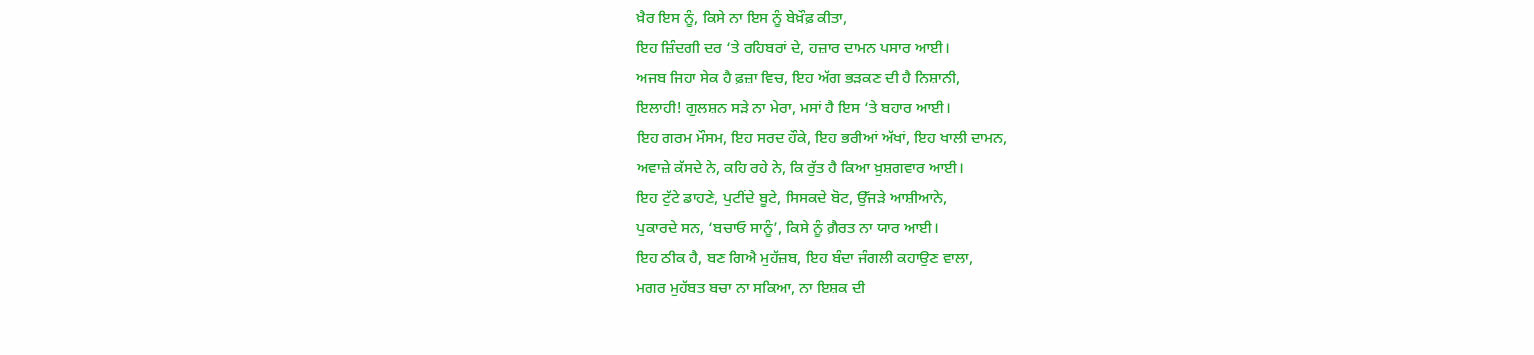ਖ਼ੈਰ ਇਸ ਨੂੰ, ਕਿਸੇ ਨਾ ਇਸ ਨੂੰ ਬੇਖ਼ੌਫ਼ ਕੀਤਾ,
ਇਹ ਜ਼ਿੰਦਗੀ ਦਰ ‘ਤੇ ਰਹਿਬਰਾਂ ਦੇ, ਹਜ਼ਾਰ ਦਾਮਨ ਪਸਾਰ ਆਈ।
ਅਜਬ ਜਿਹਾ ਸੇਕ ਹੈ ਫ਼ਜ਼ਾ ਵਿਚ, ਇਹ ਅੱਗ ਭੜਕਣ ਦੀ ਹੈ ਨਿਸ਼ਾਨੀ,
ਇਲਾਹੀ! ਗੁਲਸ਼ਨ ਸੜੇ ਨਾ ਮੇਰਾ, ਮਸਾਂ ਹੈ ਇਸ ‘ਤੇ ਬਹਾਰ ਆਈ।
ਇਹ ਗਰਮ ਮੌਸਮ, ਇਹ ਸਰਦ ਹੌਕੇ, ਇਹ ਭਰੀਆਂ ਅੱਖਾਂ, ਇਹ ਖਾਲੀ ਦਾਮਨ,
ਅਵਾਜ਼ੇ ਕੱਸਦੇ ਨੇ, ਕਹਿ ਰਹੇ ਨੇ, ਕਿ ਰੁੱਤ ਹੈ ਕਿਆ ਖ਼ੁਸ਼ਗਵਾਰ ਆਈ।
ਇਹ ਟੁੱਟੇ ਡਾਹਣੇ, ਪੁਟੀਂਦੇ ਬੂਟੇ, ਸਿਸਕਦੇ ਬੋਟ, ਉੱਜੜੇ ਆਸ਼ੀਆਨੇ,
ਪੁਕਾਰਦੇ ਸਨ, ‘ਬਚਾਓ ਸਾਨੂੰ’, ਕਿਸੇ ਨੂੰ ਗ਼ੈਰਤ ਨਾ ਯਾਰ ਆਈ।
ਇਹ ਠੀਕ ਹੈ, ਬਣ ਗਿਐ ਮੁਹੱਜ਼ਬ, ਇਹ ਬੰਦਾ ਜੰਗਲੀ ਕਹਾਉਣ ਵਾਲਾ,
ਮਗਰ ਮੁਹੱਬਤ ਬਚਾ ਨਾ ਸਕਿਆ, ਨਾ ਇਸ਼ਕ ਦੀ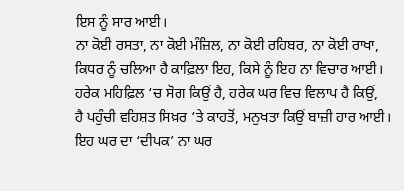ਇਸ ਨੂੰ ਸਾਰ ਆਈ।
ਨਾ ਕੋਈ ਰਸਤਾ, ਨਾ ਕੋਈ ਮੰਜ਼ਿਲ, ਨਾ ਕੋਈ ਰਹਿਬਰ, ਨਾ ਕੋਈ ਰਾਖਾ,
ਕਿਧਰ ਨੂੰ ਚਲਿਆ ਹੈ ਕਾਫ਼ਿਲਾ ਇਹ, ਕਿਸੇ ਨੂੰ ਇਹ ਨਾ ਵਿਚਾਰ ਆਈ।
ਹਰੇਕ ਮਹਿਫ਼ਿਲ ‘ਚ ਸੋਗ ਕਿਉਂ ਹੈ, ਹਰੇਕ ਘਰ ਵਿਚ ਵਿਲਾਪ ਹੈ ਕਿਉਂ,
ਹੈ ਪਹੁੰਚੀ ਵਹਿਸ਼ਤ ਸਿਖ਼ਰ ‘ਤੇ ਕਾਹਤੋਂ, ਮਨੁਖਤਾ ਕਿਉਂ ਬਾਜ਼ੀ ਹਾਰ ਆਈ।
ਇਹ ਘਰ ਦਾ ‘ਦੀਪਕ’ ਨਾ ਘਰ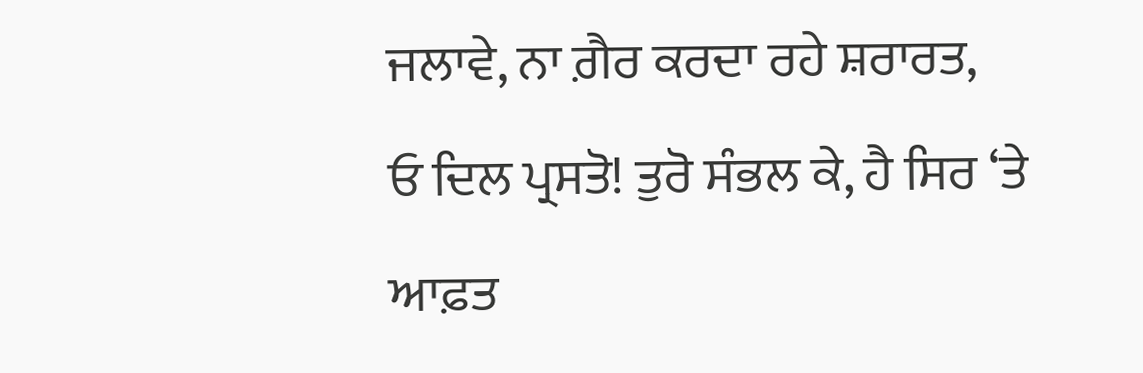ਜਲਾਵੇ, ਨਾ ਗ਼ੈਰ ਕਰਦਾ ਰਹੇ ਸ਼ਰਾਰਤ,
ਓ ਦਿਲ ਪ੍ਰਸਤੋ! ਤੁਰੋ ਸੰਭਲ ਕੇ, ਹੈ ਸਿਰ ‘ਤੇ ਆਫ਼ਤ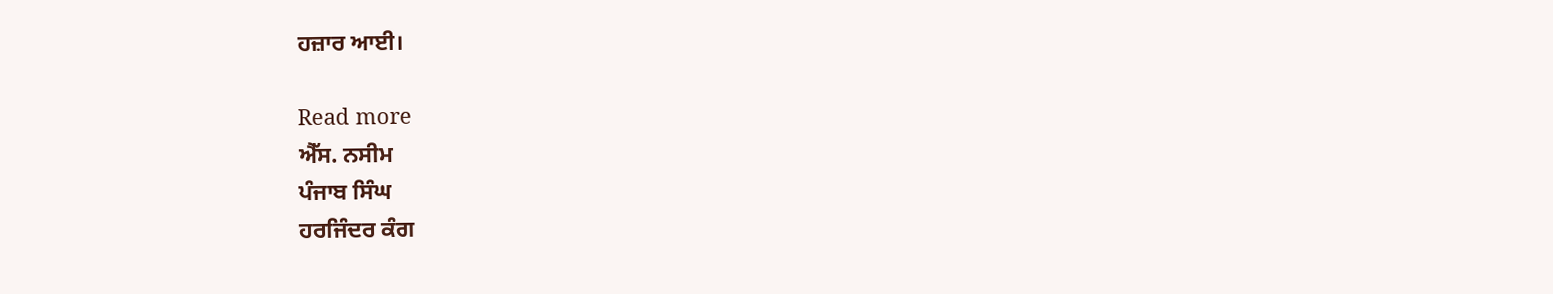ਹਜ਼ਾਰ ਆਈ।

Read more
ਐੱਸ. ਨਸੀਮ
ਪੰਜਾਬ ਸਿੰਘ
ਹਰਜਿੰਦਰ ਕੰਗ